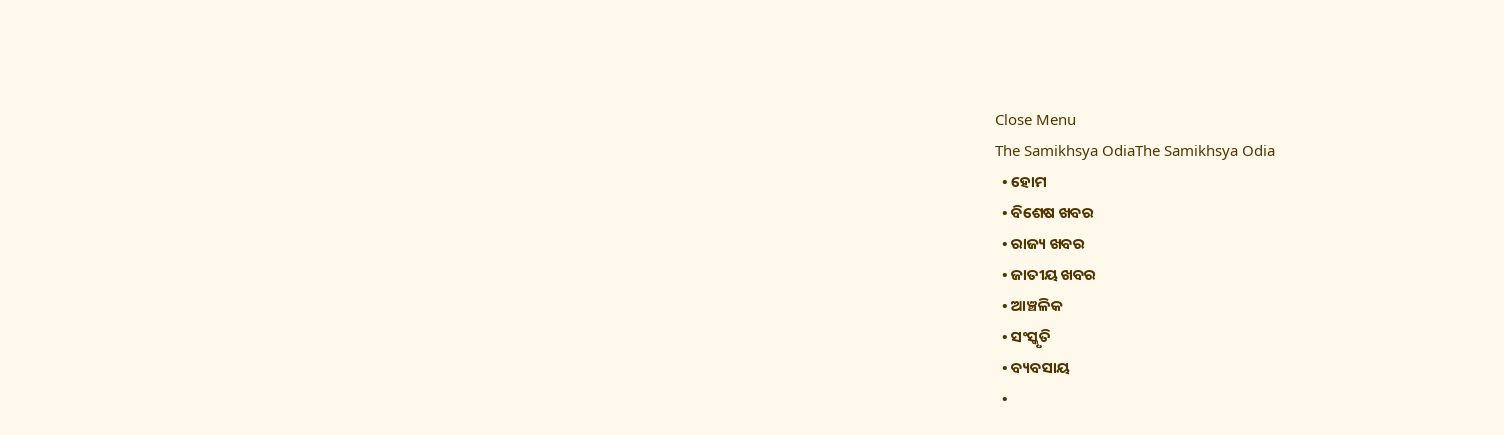Close Menu
The Samikhsya OdiaThe Samikhsya Odia
  • ହୋମ
  • ବିଶେଷ ଖବର
  • ରାଜ୍ୟ ଖବର
  • ଜାତୀୟ ଖବର
  • ଆଞ୍ଚଳିକ
  • ସଂସ୍କୃତି
  • ବ୍ୟବସାୟ
  •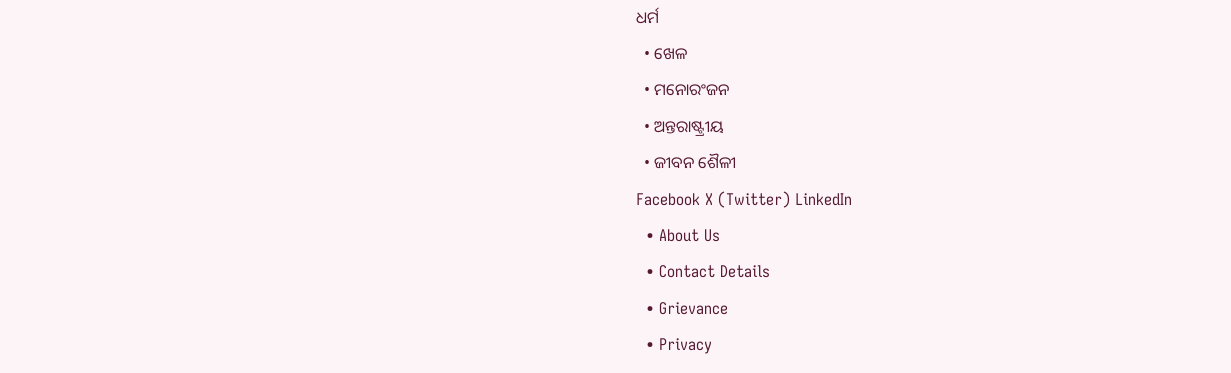ଧର୍ମ
  • ଖେଳ
  • ମନୋରଂଜନ
  • ଅନ୍ତରାଷ୍ଟ୍ରୀୟ
  • ଜୀବନ ଶୈଳୀ
Facebook X (Twitter) LinkedIn
  • About Us
  • Contact Details
  • Grievance
  • Privacy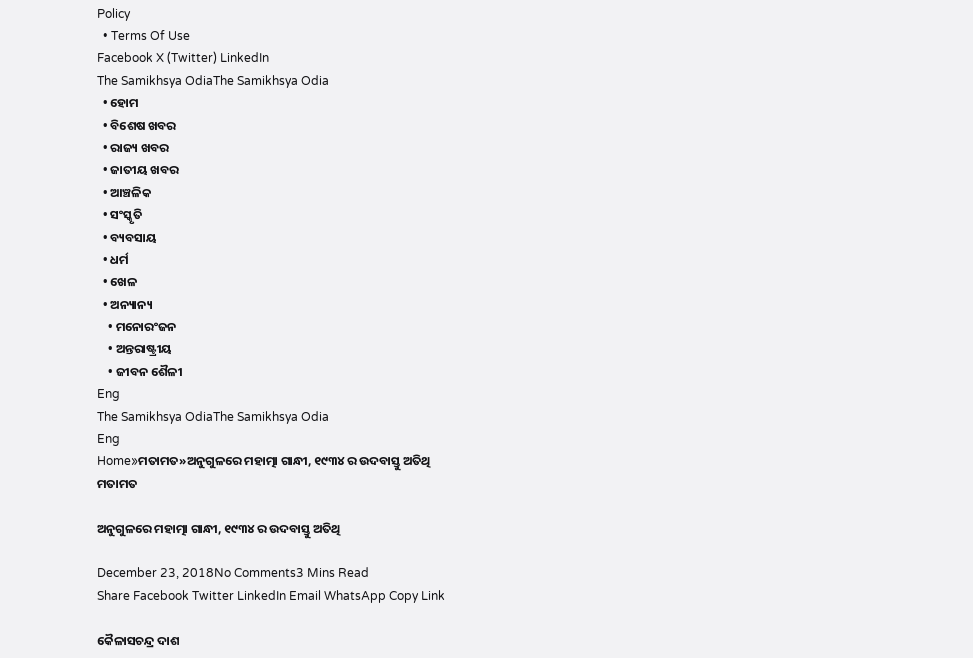Policy
  • Terms Of Use
Facebook X (Twitter) LinkedIn
The Samikhsya OdiaThe Samikhsya Odia
  • ହୋମ
  • ବିଶେଷ ଖବର
  • ରାଜ୍ୟ ଖବର
  • ଜାତୀୟ ଖବର
  • ଆଞ୍ଚଳିକ
  • ସଂସ୍କୃତି
  • ବ୍ୟବସାୟ
  • ଧର୍ମ
  • ଖେଳ
  • ଅନ୍ୟାନ୍ୟ
    • ମନୋରଂଜନ
    • ଅନ୍ତରାଷ୍ଟ୍ରୀୟ
    • ଜୀବନ ଶୈଳୀ
Eng
The Samikhsya OdiaThe Samikhsya Odia
Eng
Home»ମତାମତ»ଅନୁଗୁଳରେ ମହାତ୍ମା ଗାନ୍ଧୀ, ୧୯୩୪ ର ଉଦବାସ୍ତୁ ଅତିଥି
ମତାମତ

ଅନୁଗୁଳରେ ମହାତ୍ମା ଗାନ୍ଧୀ, ୧୯୩୪ ର ଉଦବାସ୍ତୁ ଅତିଥି

December 23, 2018No Comments3 Mins Read
Share Facebook Twitter LinkedIn Email WhatsApp Copy Link

କୈଳାସଚନ୍ଦ୍ର ଦାଶ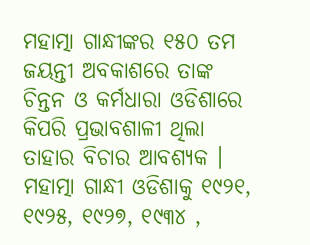ମହାତ୍ମା ଗାନ୍ଧୀଙ୍କର ୧୫୦ ତମ ଜୟନ୍ତୀ ଅବକାଶରେ ତାଙ୍କ ଚିନ୍ତନ ଓ କର୍ମଧାରା ଓଡିଶାରେ କିପରି ପ୍ରଭାବଶାଳୀ ଥିଲା ତାହାର ବିଚାର ଆବଶ୍ୟକ । ମହାତ୍ମା ଗାନ୍ଧୀ ଓଡିଶାକୁ ୧୯୨୧, ୧୯୨୫, ୧୯୨୭, ୧୯୩୪ ,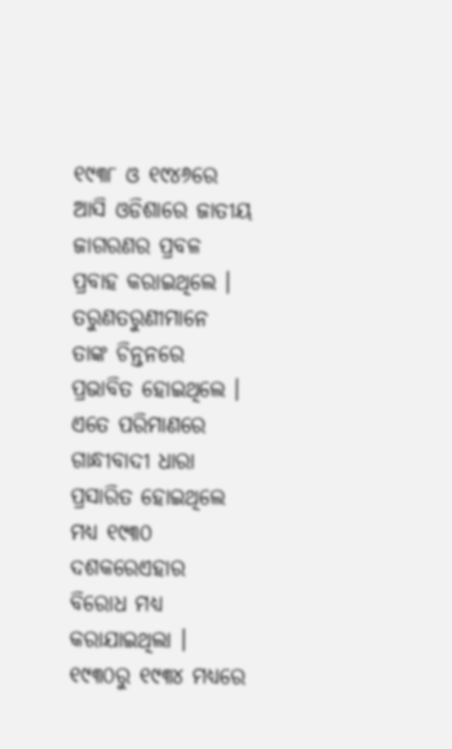୧୯୩୮ ଓ ୧୯୪୬ରେ ଆସି ଓଡିଶାରେ ଜାତୀୟ ଜାଗରଣର ପ୍ରବଳ ପ୍ରବାହ କରାଇଥିଲେ । ତରୁଣତରୁଣୀମାନେ ତାଙ୍କ ଚିନ୍ତନରେ ପ୍ରଭାବିତ ହୋଇଥିଲେ । ଏତେ ପରିମାଣରେ ଗାନ୍ଧୀବାଦୀ ଧାରା ପ୍ରସାରିତ ହୋଇଥିଲେ ମଧ୍ୟ ୧୯୩୦ ଦଶକରେଏହାର ବିରୋଧ ମଧ୍ୟ କରାଯାଇଥିଲା । ୧୯୩୦ରୁ ୧୯୩୪ ମଧ୍ୟରେ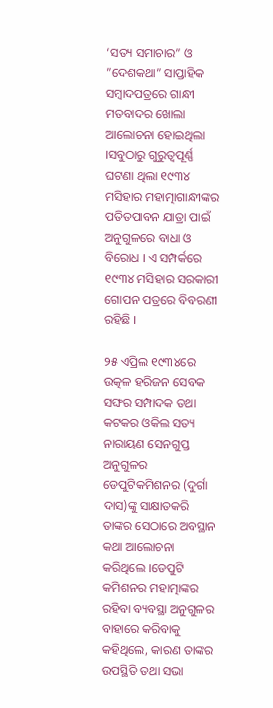‘ସତ୍ୟ ସମାଚାର” ଓ ”ଦେଶକଥା” ସାପ୍ତାହିକ ସମ୍ବାଦପତ୍ରରେ ଗାନ୍ଧୀ ମତବାଦର ଖୋଲା ଆଲୋଚନା ହୋଇଥିଲା ।ସବୁଠାରୁ ଗୁରୁତ୍ୱପୂର୍ଣ୍ଣ ଘଟଣା ଥିଲା ୧୯୩୪ ମସିହାର ମହାତ୍ମାଗାନ୍ଧୀଙ୍କର ପତିତପାବନ ଯାତ୍ରା ପାଇଁ ଅନୁଗୁଳରେ ବାଧା ଓ ବିରୋଧ । ଏ ସମ୍ପର୍କରେ ୧୯୩୪ ମସିହାର ସରକାରୀ ଗୋପନ ପତ୍ରରେ ବିବରଣୀ ରହିଛି ।

୨୫ ଏପ୍ରିଲ ୧୯୩୪ରେ ଉତ୍କଳ ହରିଜନ ସେବକ ସଙ୍ଘର ସମ୍ପାଦକ ତଥା କଟକର ଓକିଲ ସତ୍ୟ ନାରାୟଣ ସେନଗୁପ୍ତ ଅନୁଗୁଳର ଡେପୁଟିକମିଶନର (ଦୁର୍ଗା ଦାସ)ଙ୍କୁ ସାକ୍ଷାତକରି ତାଙ୍କର ସେଠାରେ ଅବସ୍ଥାନ କଥା ଆଲୋଚନା କରିଥିଲେ ।ଡେପୁଟି କମିଶନର ମହାତ୍ମାଙ୍କର ରହିବା ବ୍ୟବସ୍ଥା ଅନୁଗୁଳର ବାହାରେ କରିବାକୁ କହିଥିଲେ, କାରଣ ତାଙ୍କର ଉପସ୍ଥିତି ତଥା ସଭା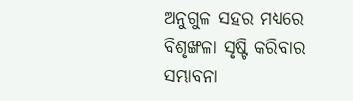ଅନୁଗୁଳ ସହର ମଧ୍ୟରେ ବିଶୃଙ୍ଖଳା ସୃଷ୍ଟି କରିବାର ସମ୍ଭାବନା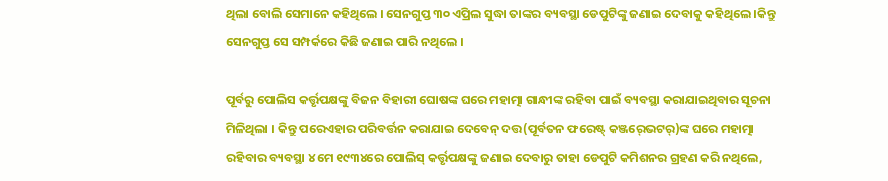ଥିଲା ବୋଲି ସେମାନେ କହିଥିଲେ । ସେନଗୁପ୍ତ ୩୦ ଏପ୍ରିଲ ସୁଦ୍ଧା ତାଙ୍କର ବ୍ୟବସ୍ଥା ଡେପୁଟିଙ୍କୁ ଜଣାଇ ଦେବାକୁ କହିଥିଲେ ।କିନ୍ତୁ ସେନଗୁପ୍ତ ସେ ସମ୍ପର୍କରେ କିଛି ଜଣାଇ ପାରି ନଥିଲେ ।

ପୂର୍ବରୁ ପୋଲିସ କର୍ତ୍ତୃପକ୍ଷଙ୍କୁ ବିଜନ ବିହାରୀ ଘୋଷଙ୍କ ଘରେ ମହାତ୍ମା ଗାନ୍ଧୀଙ୍କ ରହିବା ପାଇଁ ବ୍ୟବସ୍ଥା କରାଯାଇଥିବାର ସୂଚନା ମିଳିଥିଲା । କିନ୍ତୁ ପରେଏହାର ପରିବର୍ତ୍ତନ କରାଯାଇ ଦେବେନ୍‍ ଦତ୍ତ(ପୂର୍ବତନ ଫରେଷ୍ଟ୍‍ କଞ୍ଜର୍‍ଭେଟର୍‍)ଙ୍କ ଘରେ ମହାତ୍ମା ରହିବାର ବ୍ୟବସ୍ଥା ୪ ମେ ୧୯୩୪ରେ ପୋଲିସ୍‍ କର୍ତ୍ତୃପକ୍ଷଙ୍କୁ ଜଣାଇ ଦେବାରୁ ତାହା ଡେପୁଟି କମିଶନର ଗ୍ରହଣ କରି ନଥିଲେ,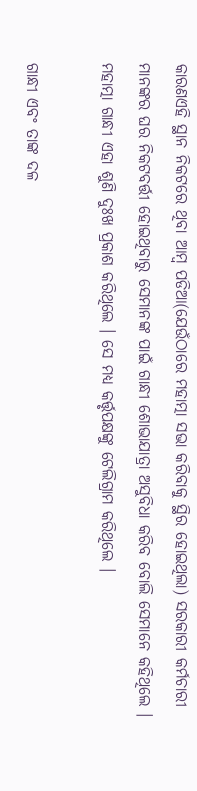କାରଣଏହି ସ୍ଥାନ ନିକଟରେ ଥିବା ଆମ୍ବ ପଡିଆ(ଯେଉଁଠାରେ ମହାତ୍ମା ସଭା କରିବାକୁ ସ୍ଥିର ହୋଇଥିଲା) ସରକାରୀ କର୍ମଚାରୀ ମାନଙ୍କର ଘର ନିକଟବର୍ତ୍ତୀ ହୋଇଥିବାରୁ ସେମାନଙ୍କ ପାଇଁ ଗାନ୍ଧୀ ଶୋଭାଯାତ୍ରା ଅସୁବିଧା କରିବ ବୋଲି ସେମାନେ କହିଥିଲେ । ମହାତ୍ମା ଗାନ୍ଧୀ ଏହା ଶୁଣି ଦୁଃଖ ପ୍ରକାଶ କରିଥିଲେ । ସେ ମଧ୍ୟ କର୍ତ୍ତୃପକ୍ଷଙ୍କୁ ଟେଲିଗ୍ରାମ କରିଥିଲେ ।

ଗାନ୍ଧୀ ଏବଂ ତାଙ୍କ ଦଳ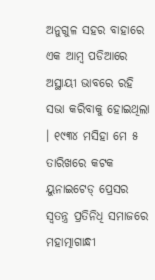ଅନୁଗୁଳ ସହର ବାହାରେ ଏକ ଆମ୍ବ ପଡିଆରେ ଅସ୍ଥାୟୀ ଭାବରେ ରହି ସଭା କରିବାକୁ ହୋଇଥିଲା । ୧୯୩୪ ମସିହା ମେ ୫ ତାରିଖରେ କଟକ ୟୁନାଇଟେଡ୍‍ ପ୍ରେସର ସ୍ୱତନ୍ତ୍ର ପ୍ରତିନିଧି ସମାଜରେ ମହାତ୍ମାଗାନ୍ଧୀ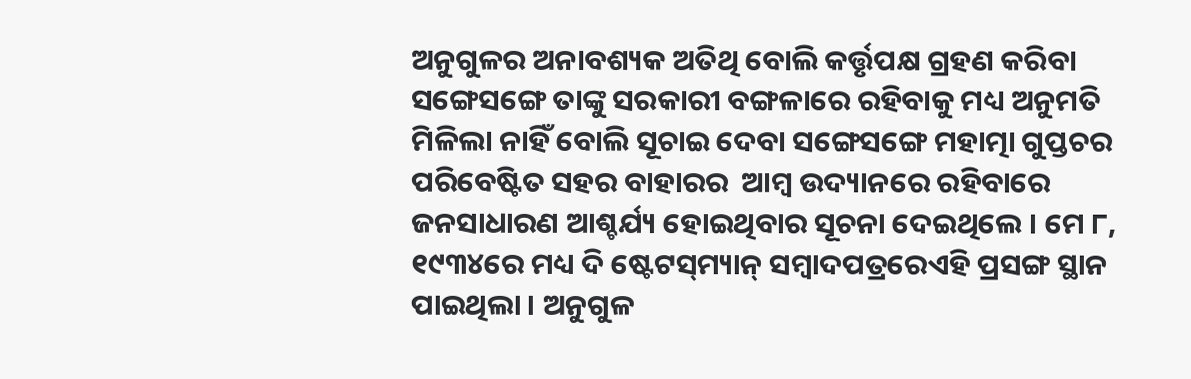ଅନୁଗୁଳର ଅନାବଶ୍ୟକ ଅତିଥି ବୋଲି କର୍ତ୍ତୃପକ୍ଷ ଗ୍ରହଣ କରିବା ସଙ୍ଗେସଙ୍ଗେ ତାଙ୍କୁ ସରକାରୀ ବଙ୍ଗଳାରେ ରହିବାକୁ ମଧ୍ୟ ଅନୁମତି ମିଳିଲା ନାହିଁ ବୋଲି ସୂଚାଇ ଦେବା ସଙ୍ଗେସଙ୍ଗେ ମହାତ୍ମା ଗୁପ୍ତଚର ପରିବେଷ୍ଟିତ ସହର ବାହାରର  ଆମ୍ବ ଉଦ୍ୟାନରେ ରହିବାରେ ଜନସାଧାରଣ ଆଶ୍ଚର୍ଯ୍ୟ ହୋଇଥିବାର ସୂଚନା ଦେଇଥିଲେ । ମେ ୮, ୧୯୩୪ରେ ମଧ୍ୟ ଦି ଷ୍ଟେଟସ୍‍ମ୍ୟାନ୍‍ ସମ୍ବାଦପତ୍ରରେଏହି ପ୍ରସଙ୍ଗ ସ୍ଥାନ ପାଇଥିଲା । ଅନୁଗୁଳ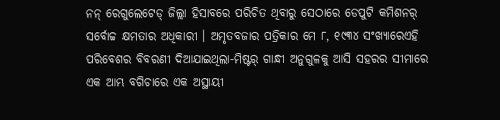ନନ୍‍ ରେଗୁଲେଟେଡ୍‍ ଜିଲ୍ଲା ହିସାବରେ ପରିଚିତ ଥିବାରୁ ସେଠାରେ ଡେପୁଟି କମିଶନର୍‍ ସର୍ବୋଚ୍ଚ କ୍ଷମତାର ଅଧିକାରୀ । ଅମୃତବଜାର ପତ୍ରିକାର ମେ ୮, ୧୯୩୪ ସଂଖ୍ୟାରେଏହି ପରିବେଶର ବିବରଣୀ ଦିଆଯାଇଥିଲା-ମିଷ୍ଟର୍‍ ଗାନ୍ଧୀ ଅନୁଗୁଳକୁ ଆସି ସହରର ସୀମାରେ ଏକ ଆମ୍ଭ ବଗିଚାରେ ଏକ ଅସ୍ଥାୟୀ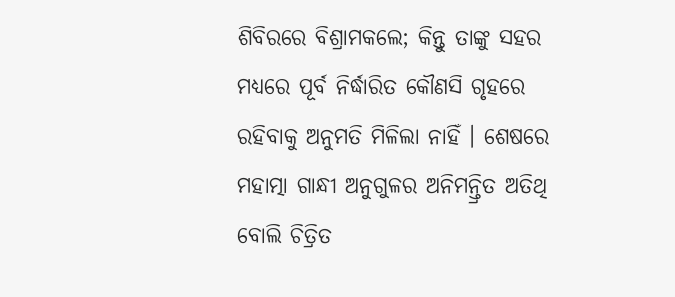ଶିବିରରେ ବିଶ୍ରାମକଲେ; କିନ୍ତୁ ତାଙ୍କୁ ସହର ମଧ୍ୟରେ ପୂର୍ବ ନିର୍ଦ୍ଧାରିତ କୌଣସି ଗୃହରେ ରହିବାକୁ ଅନୁମତି ମିଳିଲା ନାହିଁ । ଶେଷରେ ମହାତ୍ମା ଗାନ୍ଧୀ ଅନୁଗୁଳର ଅନିମନ୍ତ୍ରିତ ଅତିଥି ବୋଲି ଚିତ୍ରିତ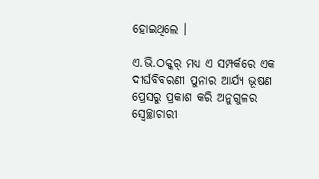ହୋଇଥିଲେ ।

ଏ.ଭି.ଠକ୍କର୍‍ ମଧ୍ୟ ଏ ସମ୍ପର୍କରେ ଏକ ଦୀର୍ଘବିବରଣୀ ପୁନାର ଆର୍ଯ୍ୟ ଭୂଷଣ ପ୍ରେସରୁ ପ୍ରକାଶ କରି ଅନୁଗୁଳର ସ୍ୱେଚ୍ଛାଚାରୀ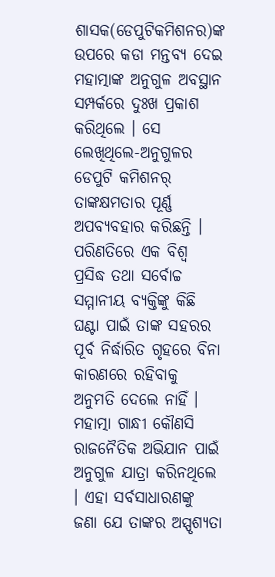ଶାସକ(ଡେପୁଟିକମିଶନର)ଙ୍କ ଉପରେ କଡା ମନ୍ତବ୍ୟ ଦେଇ ମହାତ୍ମାଙ୍କ ଅନୁଗୁଳ ଅବସ୍ଥାନ ସମ୍ପର୍କରେ ଦୁଃଖ ପ୍ରକାଶ କରିଥିଲେ । ସେ ଲେଖିଥିଲେ-ଅନୁଗୁଳର ଡେପୁଟି କମିଶନର୍‍ ତାଙ୍କକ୍ଷମତାର ପୂର୍ଣ୍ଣ ଅପବ୍ୟବହାର କରିଛନ୍ତି । ପରିଣତିରେ ଏକ ବିଶ୍ୱ ପ୍ରସିଦ୍ଧ ତଥା ସର୍ବୋଚ୍ଚ ସମ୍ମାନୀୟ ବ୍ୟକ୍ତିଙ୍କୁ କିଛି ଘଣ୍ଟା ପାଇଁ ତାଙ୍କ ସହରର ପୂର୍ବ ନିର୍ଦ୍ଧାରିତ ଗୃହରେ ବିନା କାରଣରେ ରହିବାକୁ ଅନୁମତି ଦେଲେ ନାହିଁ । ମହାତ୍ମା ଗାନ୍ଧୀ କୌଣସି ରାଜନୈତିକ ଅଭିଯାନ ପାଇଁ ଅନୁଗୁଳ ଯାତ୍ରା କରିନଥିଲେ । ଏହା ସର୍ବସାଧାରଣଙ୍କୁ ଜଣା ଯେ ତାଙ୍କର ଅସ୍ପୃଶ୍ୟତା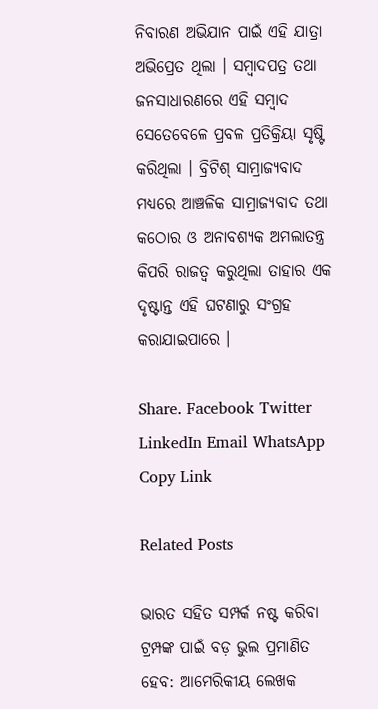ନିବାରଣ ଅଭିଯାନ ପାଇଁ ଏହି ଯାତ୍ରା ଅଭିପ୍ରେତ ଥିଲା । ସମ୍ବାଦପତ୍ର ତଥା ଜନସାଧାରଣରେ ଏହି ସମ୍ବାଦ ସେତେବେଳେ ପ୍ରବଳ ପ୍ରତିକ୍ରିୟା ସୃଷ୍ଟି କରିଥିଲା । ବ୍ରିଟିଶ୍‍ ସାମ୍ରାଜ୍ୟବାଦ ମଧ୍ୟରେ ଆଞ୍ଚଳିକ ସାମ୍ରାଜ୍ୟବାଦ ତଥା କଠୋର ଓ ଅନାବଶ୍ୟକ ଅମଲାତନ୍ତ୍ର କିପରି ରାଜତ୍ୱ କରୁଥିଲା ତାହାର ଏକ ଦୃଷ୍ଟାନ୍ତ ଏହି ଘଟଣାରୁ ସଂଗ୍ରହ କରାଯାଇପାରେ ।

Share. Facebook Twitter LinkedIn Email WhatsApp Copy Link

Related Posts

ଭାରତ ସହିତ ସମ୍ପର୍କ ନଷ୍ଟ କରିବା ଟ୍ରମ୍ପଙ୍କ ପାଇଁ ବଡ଼ ଭୁଲ ପ୍ରମାଣିତ ହେବ: ଆମେରିକୀୟ ଲେଖକ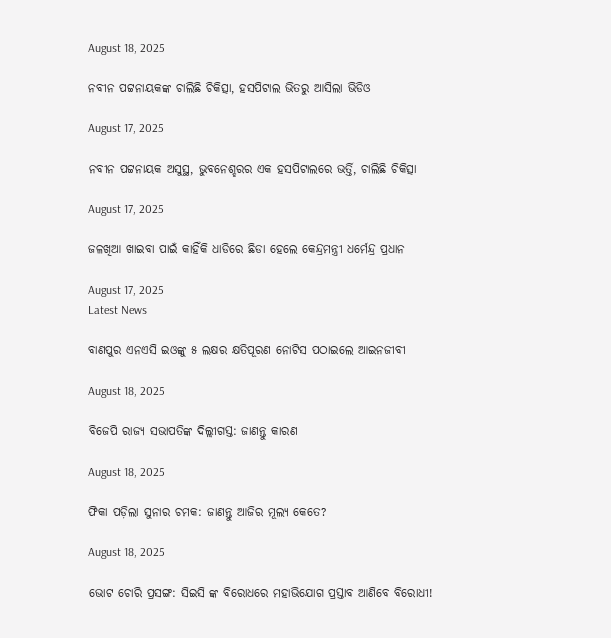August 18, 2025

ନବୀନ ପଟ୍ଟନାୟକଙ୍କ ଚାଲିଛି ଚିକିତ୍ସା, ହସପିଟାଲ ଭିତରୁ ଆସିଲା ଭିଡିଓ

August 17, 2025

ନବୀନ ପଟ୍ଟନାୟକ ଅସୁସ୍ଥ, ଭୁବନେଶ୍ହରର ଏକ ହସପିଟାଲରେ ଭର୍ତ୍ତି, ଚାଲିଛି ଚିକିତ୍ସା

August 17, 2025

ଜଳଖିଆ ଖାଇବା ପାଇଁ କାହିଁକି ଧାଡିରେ ଛିଡା ହେଲେ କେନ୍ଦ୍ରମନ୍ତ୍ରୀ ଧର୍ମେନ୍ଦ୍ର ପ୍ରଧାନ

August 17, 2025
Latest News

ବାଣପୁର ଏନଏସି ଇଓଙ୍କୁ ୫ ଲକ୍ଷର କ୍ଷତିପୂରଣ ନୋଟିସ ପଠାଇଲେ ଆଇନଜୀବୀ

August 18, 2025

ବିଜେପି ରାଜ୍ୟ ସଭାପତିଙ୍କ ଦିଲ୍ଲୀଗସ୍ତ: ଜାଣନ୍ତୁ କାରଣ

August 18, 2025

ଫିକା ପଡ଼ିଲା ସୁନାର ଚମକ: ଜାଣନ୍ତୁ ଆଜିର ମୂଲ୍ୟ କେତେ?

August 18, 2025

ଭୋଟ ଚୋରି ପ୍ରସଙ୍ଗ: ସିଇସି ଙ୍କ ବିରୋଧରେ ମହାଭିଯୋଗ ପ୍ରସ୍ତାବ ଆଣିବେ ବିରୋଧୀ!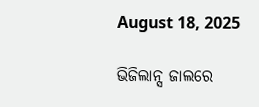August 18, 2025

ଭିଜିଲାନ୍ସ ଜାଲରେ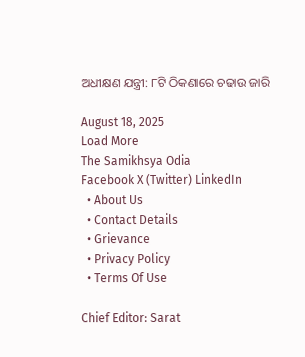ଅଧୀକ୍ଷଣ ଯନ୍ତ୍ରୀ: ୮ଟି ଠିକଣାରେ ଚଢାଉ ଜାରି

August 18, 2025
Load More
The Samikhsya Odia
Facebook X (Twitter) LinkedIn
  • About Us
  • Contact Details
  • Grievance
  • Privacy Policy
  • Terms Of Use

Chief Editor: Sarat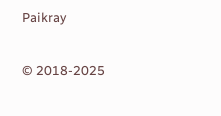Paikray

© 2018-2025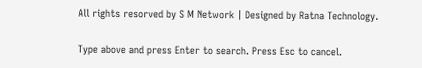All rights resorved by S M Network | Designed by Ratna Technology.

Type above and press Enter to search. Press Esc to cancel.